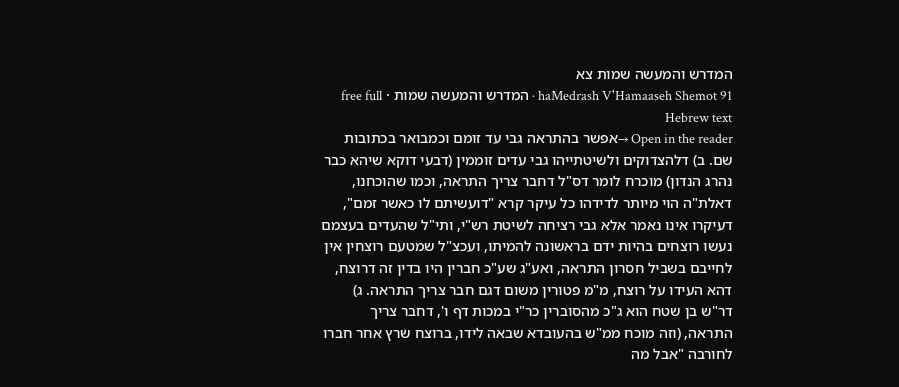המדרש והמעשה שמות צא
haMedrash V'Hamaaseh Shemot 91 · המדרש והמעשה שמות · free full Hebrew text
Open in the reader →אפשר בהתראה גבי עד זומם וכמבואר בכתובות שם. ב) דלהצדוקים ולשיטתייהו גבי עדים זוממין (דבעי דוקא שיהא כבר נהרג הנדון) מוכרח לומר דס"ל דחבר צריך התראה, וכמו שהוכחנו, דאלת"ה הוי מיותר לדידהו כל עיקר קרא "דועשיתם לו כאשר זמם", דעיקרו אינו נאמר אלא גבי רציחה לשיטת רש"י, ותי"ל שהעדים בעצמם נעשו רוצחים בהיות ידם בראשונה להמיתו, ועכצ"ל שמטעם רוצחין אין לחייבם בשביל חסרון התראה, ואע"ג שע"כ חברין היו בדין זה דרוצח, דהא העידו על רוצח, מ"מ פטורין משום דגם חבר צריך התראה. ג) דר"ש בן שטח הוא ג"כ מהסוברין כר"י במכות דף ו', דחבר צריך התראה, (וזה מוכח ממ"ש בהעובדא שבאה לידו, ברוצח שרץ אחר חברו לחורבה "אבל מה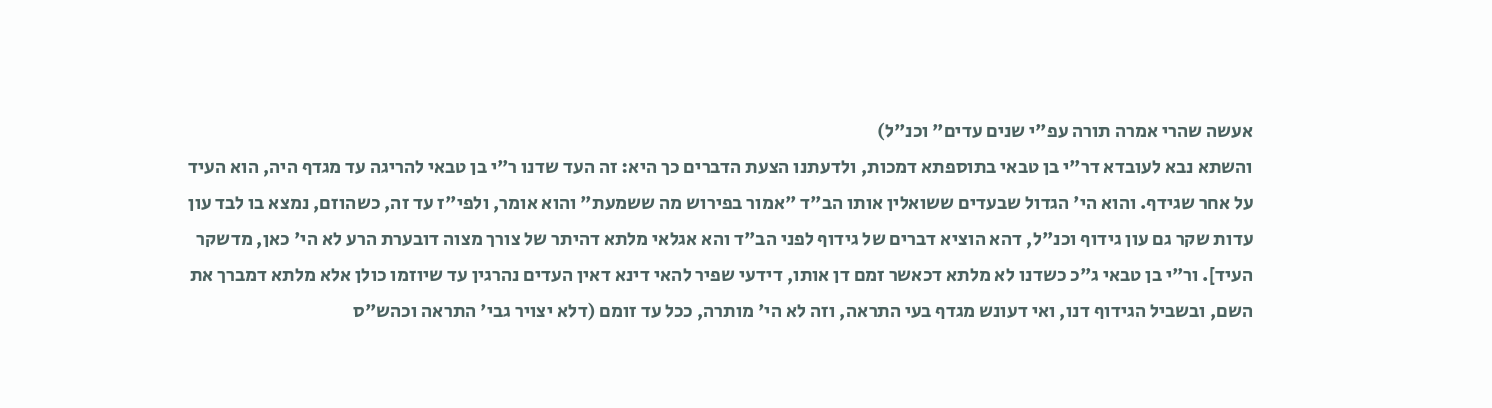אעשה שהרי אמרה תורה עפ"י שנים עדים" וכנ"ל)
והשתא נבא לעובדא דר"י בן טבאי בתוספתא דמכות, ולדעתנו הצעת הדברים כך היא: זה העד שדנו ר"י בן טבאי להריגה עד מגדף היה, הוא העיד על אחר שגידף. והוא הי' הגדול שבעדים ששואלין אותו הב"ד "אמור בפירוש מה ששמעת" והוא אומר, ולפי"ז עד זה, כשהוזם, נמצא בו לבד עון עדות שקר גם עון גידוף וכנ"ל, דהא הוציא דברים של גידוף לפני הב"ד והא אגלאי מלתא דהיתר של צורך מצוה דובערת הרע לא הי' כאן, מדשקר העיד]. ור"י בן טבאי ג"כ כשדנו לא מלתא דכאשר זמם דן אותו, דידעי שפיר להאי דינא דאין העדים נהרגין עד שיוזמו כולן אלא מלתא דמברך את השם, ובשביל הגידוף דנו, ואי דעונש מגדף בעי התראה, וזה לא הי' מותרה, ככל עד זומם (דלא יצויר גבי' התראה וכהש"ס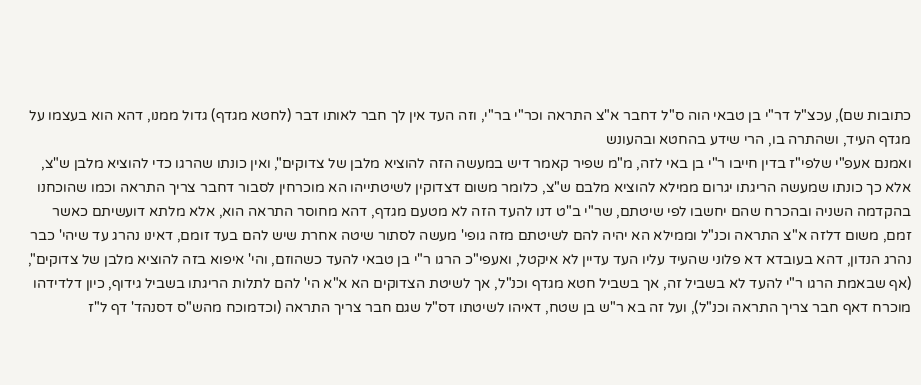כתובות שם), עכצ"ל דר"י בן טבאי הוה ס"ל דחבר א"צ התראה וכר"י בר"י, וזה העד אין לך חבר לאותו דבר (לחטא מגדף) גדול ממנו, דהא הוא בעצמו על מגדף העיד, ושהתרה בו, הרי שידע בהחטא ובהעונש
ואמנם אעפ"י שלפי"ז בדין חייבו ר"י בן באי לזה, מ"מ שפיר קאמר דיש במעשה הזה להוציא מלבן של צדוקים", ואין כונתו שהרגו כדי להוציא מלבן ש"צ, אלא כך כונתו שמעשה הריגתו יגרום ממילא להוציא מלבם ש"צ, כלומר משום דצדוקין לשיטתייהו הא מוכרחין לסבור דחבר צריך התראה וכמו שהוכחנו בהקדמה השניה ובהכרח שהם יחשבו לפי שיטתם, שר"י ב"ט דנו להעד הזה לא מטעם מגדף, דהא מחוסר התראה הוא, אלא מלתא דועשיתם כאשר זמם, משום דלזה א"צ התראה וכנ"ל וממילא הא יהיה להם לשיטתם מזה גופי' מעשה לסתור שיטה אחרת שיש להם בעד זומם, דאינו נהרג עד שיהי' כבר נהרג הנדון, דהא בעובדא דא פלוני שהעיד עליו העד עדיין לא איקטל, ואעפי"כ הרגו ר"י בן טבאי להעד כשהוזם, והי' איפוא בזה להוציא מלבן של צדוקים", (אף שבאמת הרגו ר"י להעד לא בשביל זה, אך בשביל חטא מגדף וכנ"ל, אך לשיטת הצדוקים הא א"א הי' להם לתלות הריגתו בשביל גידוף, כיון דלדידהו מוכרח דאף חבר צריך התראה וכנ"ל), ועל זה בא ר"ש בן שטח, דאיהו לשיטתו דס"ל שגם חבר צריך התראה (וכדמוכח מהש"ס דסנהד' דף ל"ז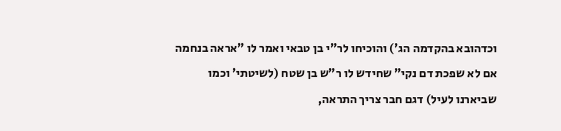וכדהובא בהקדמה הג') והוכיחו לר"י בן טבאי ואמר לו "אראה בנחמה אם לא שפכת דם נקי" שחידש לו ר"ש בן שטח (לשיטתי' וכמו שביארנו לעיל) דגם חבר צריך התראה,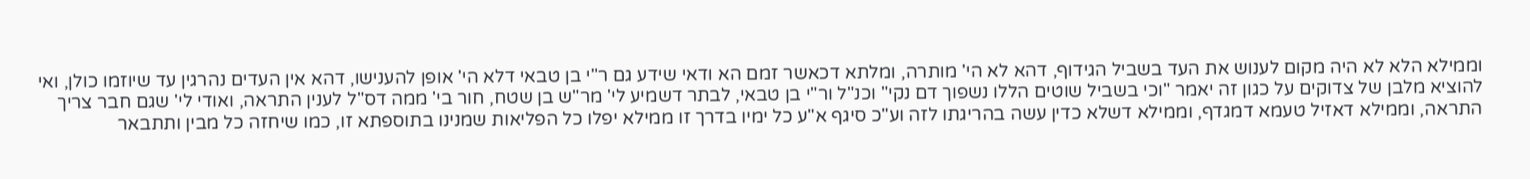וממילא הלא לא היה מקום לענוש את העד בשביל הגידוף, דהא לא הי' מותרה, ומלתא דכאשר זמם הא ודאי שידע גם ר"י בן טבאי דלא הי' אופן להענישו, דהא אין העדים נהרגין עד שיוזמו כולן, ואי להוציא מלבן של צדוקים על כגון זה יאמר "וכי בשביל שוטים הללו נשפוך דם נקי" וכנ"ל ור"י בן טבאי, לבתר דשמיע לי' מר"ש בן שטח, חור בי' ממה דס"ל לענין התראה, ואודי לי' שגם חבר צריך התראה, וממילא דאזיל טעמא דמגדף, וממילא דשלא כדין עשה בהריגתו לזה וע"כ סיגף א"ע כל ימיו בדרך זו ממילא יפלו כל הפליאות שמנינו בתוספתא זו, כמו שיחזה כל מבין ותתבאר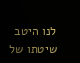לנו היטב שיטתו של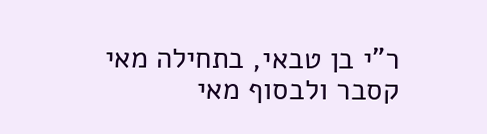ר"י בן טבאי, בתחילה מאי קסבר ולבסוף מאי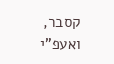קסבר, ואעפ"י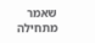שאמר מתחילה